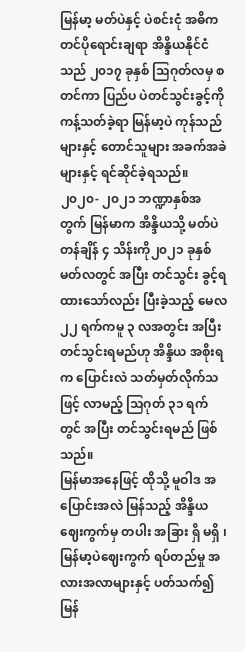မြန်မာ့ မတ်ပဲနှင့် ပဲစင်းငုံ အဓိက တင်ပိုရောင်းချရာ အိန္ဒိယနိုင်ငံသည် ၂၀၁၇ ခုနှစ် သြဂုတ်လမှ စတင်ကာ ပြည်ပ ပဲတင်သွင်းခွင့်ကို ကန့်သတ်ခဲ့ရာ မြန်မာ့ပဲ ကုန်သည်များနှင့် တောင်သူများ အခက်အခဲများနှင့် ရင်ဆိုင်ခဲ့ရသည်။
၂၀၂၀- ၂၀၂၁ ဘဏ္ဍာနှစ်အတွက် မြန်မာက အိန္ဒိယသို့ မတ်ပဲတန်ချိန် ၄ သိန်းကို၂၀၂၁ ခုနှစ် မတ်လတွင် အပြီး တင်သွင်း ခွင့်ရထားသော်လည်း ပြီးခဲ့သည့် မေလ၂၂ ရက်ကမူ ၃ လအတွင်း အပြီး တင်သွင်းရမည်ဟု အိန္ဒိယ အစိုးရက ပြောင်းလဲ သတ်မှတ်လိုက်သဖြင့် လာမည့် သြဂုတ် ၃၁ ရက်တွင် အပြီး တင်သွင်းရမည် ဖြစ်သည်။
မြန်မာအနေဖြင့် ထိုသို့ မူဝါဒ အပြောင်းအလဲ မြန်သည့် အိန္ဒိယဈေးကွက်မှ တပါး အခြား ရှိ မရှိ ၊ မြန်မာ့ပဲဈေးကွက် ရပ်တည်မှု အလားအလာများနှင့် ပတ်သက်၍ မြန်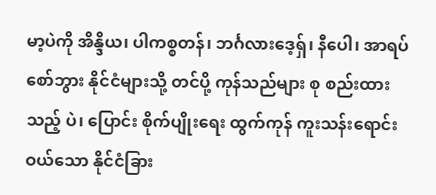မာ့ပဲကို အိန္ဒိယ၊ ပါကစ္စတန်၊ ဘင်္ဂလားဒေ့ရှ်၊ နီပေါ၊ အာရပ်စော်ဘွား နိုင်ငံများသို့ တင်ပို့ ကုန်သည်များ စု စည်းထားသည့် ပဲ၊ ပြောင်း စိုက်ပျိုးရေး ထွက်ကုန် ကူးသန်းရောင်းဝယ်သော နိုင်ငံခြား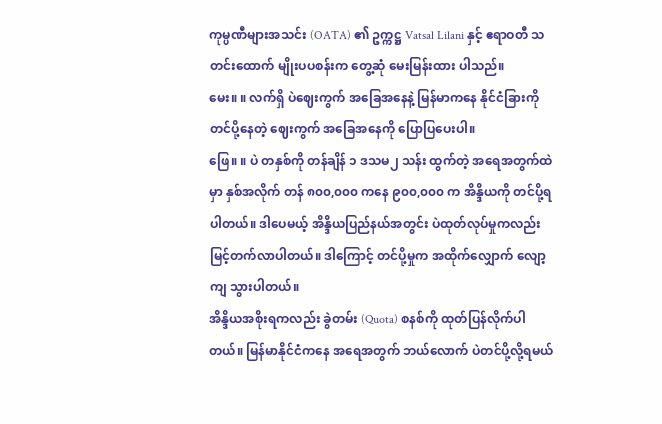ကုမ္ပဏီများအသင်း (OATA) ၏ ဥက္ကဋ္ဌ Vatsal Lilani နှင့် ဧရာဝတီ သတင်းထောက် မျိုးပပစန်းက တွေ့ဆုံ မေးမြန်းထား ပါသည်။
မေး။ ။ လက်ရှိ ပဲဈေးကွက် အခြေအနေနဲ့ မြန်မာကနေ နိုင်ငံခြားကို တင်ပို့နေတဲ့ ဈေးကွက် အခြေအနေကို ပြောပြပေးပါ။
ဖြေ။ ။ ပဲ တနှစ်ကို တန်ချိန် ၁ ဒသမ၂ သန်း ထွက်တဲ့ အရေအတွက်ထဲမှာ နှစ်အလိုက် တန် ၈၀၀,၀၀၀ ကနေ ၉၀၀,၀၀၀ က အိန္ဒိယကို တင်ပို့ရပါတယ်။ ဒါပေမယ့် အိန္ဒိယပြည်နယ်အတွင်း ပဲထုတ်လုပ်မှုကလည်း မြင့်တက်လာပါတယ်။ ဒါကြောင့် တင်ပို့မှုက အထိုက်လျှောက် လျော့ကျ သွားပါတယ်။
အိန္ဒိယအစိုးရကလည်း ခွဲတမ်း (Quota) စနစ်ကို ထုတ်ပြန်လိုက်ပါတယ်။ မြန်မာနိုင်ငံကနေ အရေအတွက် ဘယ်လောက် ပဲတင်ပို့လို့ရမယ်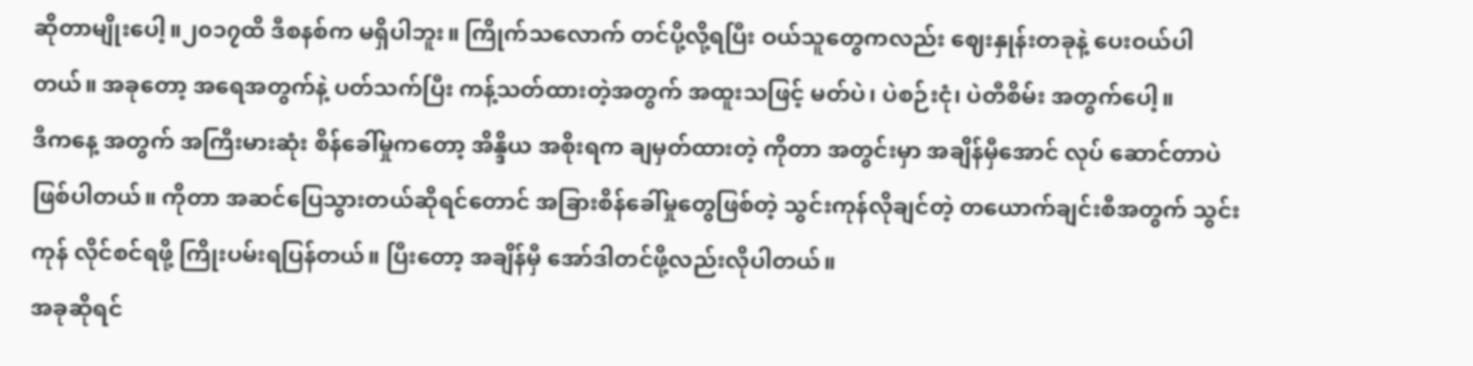ဆိုတာမျိုးပေါ့။၂၀၁၇ထိ ဒီစနစ်က မရှိပါဘူး။ ကြိုက်သလောက် တင်ပို့လို့ရပြီး ဝယ်သူတွေကလည်း ဈေးနှုန်းတခုနဲ့ ပေးဝယ်ပါတယ်။ အခုတော့ အရေအတွက်နဲ့ ပတ်သက်ပြီး ကန့်သတ်ထားတဲ့အတွက် အထူးသဖြင့် မတ်ပဲ၊ ပဲစဉ်းငုံ၊ ပဲတီစိမ်း အတွက်ပေါ့။
ဒီကနေ့ အတွက် အကြီးမားဆုံး စိန်ခေါ်မှုကတော့ အိန္ဒိယ အစိုးရက ချမှတ်ထားတဲ့ ကိုတာ အတွင်းမှာ အချိန်မှီအောင် လုပ် ဆောင်တာပဲ ဖြစ်ပါတယ်။ ကိုတာ အဆင်ပြေသွားတယ်ဆိုရင်တောင် အခြားစိန်ခေါ်မှုတွေဖြစ်တဲ့ သွင်းကုန်လိုချင်တဲ့ တယောက်ချင်းစီအတွက် သွင်းကုန် လိုင်စင်ရဖို့ ကြိုးပမ်းရပြန်တယ်။ ပြီးတော့ အချိန်မှီ အော်ဒါတင်ဖို့လည်းလိုပါတယ်။
အခုဆိုရင်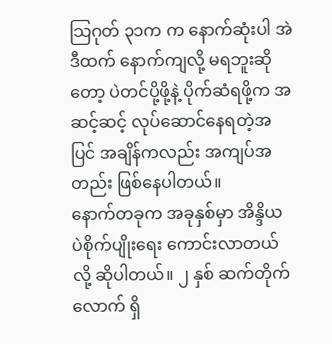သြဂုတ် ၃၁က က နောက်ဆုံးပါ အဲဒီထက် နောက်ကျလို့ မရဘူးဆိုတော့ ပဲတင်ပို့ဖို့နဲ့ ပိုက်ဆံရဖို့က အဆင့်ဆင့် လုပ်ဆောင်နေရတဲ့အပြင် အချိန်ကလည်း အကျပ်အတည်း ဖြစ်နေပါတယ်။
နောက်တခုက အခုနှစ်မှာ အိန္ဒိယ ပဲစိုက်ပျိုးရေး ကောင်းလာတယ်လို့ ဆိုပါတယ်။ ၂ နှစ် ဆက်တိုက်လောက် ရှိ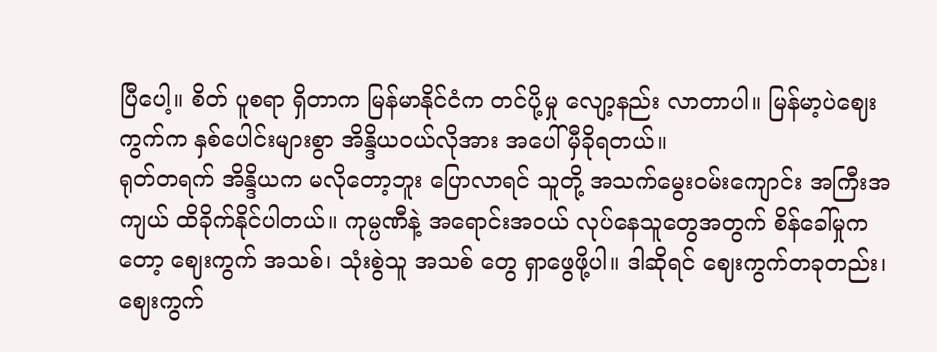ပြီပေါ့။ စိတ် ပူစရာ ရှိတာက မြန်မာနိုင်ငံက တင်ပို့မှု လျော့နည်း လာတာပါ။ မြန်မာ့ပဲဈေးကွက်က နှစ်ပေါင်းများစွာ အိန္ဒိယဝယ်လိုအား အပေါ် မှီခိုရတယ်။
ရုတ်တရက် အိန္ဒိယက မလိုတော့ဘူး ပြောလာရင် သူတို့ အသက်မွေးဝမ်းကျောင်း အကြီးအကျယ် ထိခိုက်နိုင်ပါတယ်။ ကုမ္ပဏီနဲ့ အရောင်းအဝယ် လုပ်နေသူတွေအတွက် စိန်ခေါ်မှုကတော့ ဈေးကွက် အသစ်၊ သုံးစွဲသူ အသစ် တွေ ရှာဖွေဖို့ပါ။ ဒါဆိုရင် ဈေးကွက်တခုတည်း၊ ဈေးကွက်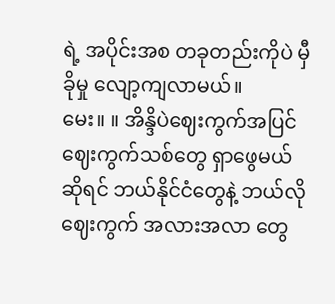ရဲ့ အပိုင်းအစ တခုတည်းကိုပဲ မှီခိုမှု လျော့ကျလာမယ်။
မေး။ ။ အိန္ဒိပဲဈေးကွက်အပြင် ဈေးကွက်သစ်တွေ ရှာဖွေမယ်ဆိုရင် ဘယ်နိုင်ငံတွေနဲ့ ဘယ်လို ဈေးကွက် အလားအလာ တွေ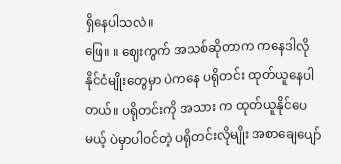ရှိနေပါသလဲ။
ဖြေ။ ။ ဈေးကွက် အသစ်ဆိုတာက ကနေဒါလို နိုင်ငံမျိုးတွေမှာ ပဲကနေ ပရိုတင်း ထုတ်ယူနေပါတယ်။ ပရိုတင်းကို အသား က ထုတ်ယူနိုင်ပေမယ့် ပဲမှာပါဝင်တဲ့ ပရိုတင်းလိုမျိုး အစာချေပျော်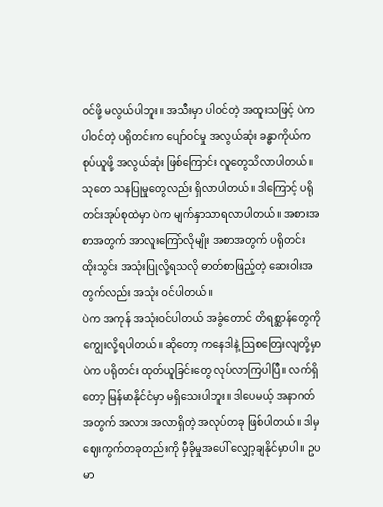ဝင်ဖို့ မလွယ်ပါဘူး။ အသီးမှာ ပါဝင်တဲ့ အထူးသဖြင့် ပဲက ပါဝင်တဲ့ ပရိုတင်းက ပျော်ဝင်မှု အလွယ်ဆုံး ခန္ဓာကိုယ်က စုပ်ယူဖို့ အလွယ်ဆုံး ဖြစ်ကြောင်း လူတွေသိလာပါတယ်။ သုတေ သနပြုမှုတွေလည်း ရှိလာပါတယ်။ ဒါကြောင့် ပရိုတင်းအုပ်စုထဲမှာ ပဲက မျက်နှာသာရလာပါတယ်။ အစားအစာအတွက် အာလူးကြော်လိုမျိုး အစာအတွက် ပရိုတင်း ထိုးသွင်း အသုံးပြုလို့ရသလို ဓာတ်စာဖြည့်တဲ့ ဆေးဝါးအတွက်လည်း အသုံး ဝင်ပါတယ်။
ပဲက အကုန် အသုံးဝင်ပါတယ် အခွံတောင် တိရစ္ဆာန်တွေကို ကျွေးလို့ရပါတယ်။ ဆိုတော့ ကနေဒါနဲ့ သြစတြေးလျတို့မှာ ပဲက ပရိုတင်း ထုတ်ယူခြင်းတွေ လုပ်လာကြပါပြီ။ လက်ရှိတော့ မြန်မာနိုင်ငံမှာ မရှိသေးပါဘူး။ ဒါပေမယ့် အနာဂတ်အတွက် အလား အလာရှိတဲ့ အလုပ်တခု ဖြစ်ပါတယ်။ ဒါမှ ဈေးကွက်တခုတည်းကို မှီခိုမှုအပေါ် လျှော့ချနိုင်မှာပါ။ ဥပမာ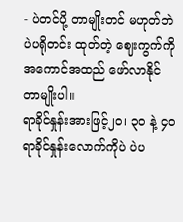- ပဲတင်ပို့ တာမျိုးတင် မဟုတ်ဘဲ ပဲပရိုတင်း ထုတ်တဲ့ ဈေးကွက်ကို အကောင်အထည် ဖော်လာနိုင်တာမျိုးပါ။
ရာခိုင်နှုန်းအားဖြင့်၂၀၊ ၃၀ နဲ့ ၄၀ ရာခိုင်နှုန်းလောက်ကိုပဲ ပဲပ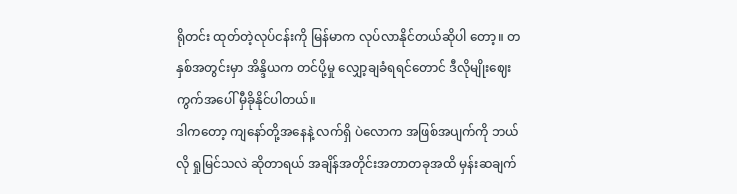ရိုတင်း ထုတ်တဲ့လုပ်ငန်းကို မြန်မာက လုပ်လာနိုင်တယ်ဆိုပါ တော့။ တနှစ်အတွင်းမှာ အိန္ဒိယက တင်ပို့မှု လျှော့ချခံရရင်တောင် ဒီလိုမျိုးဈေးကွက်အပေါ် မှီခိုနိုင်ပါတယ်။
ဒါကတော့ ကျနော်တို့အနေနဲ့ လက်ရှိ ပဲလောက အဖြစ်အပျက်ကို ဘယ်လို ရှုမြင်သလဲ ဆိုတာရယ် အချိန်အတိုင်းအတာတခုအထိ မှန်းဆချက်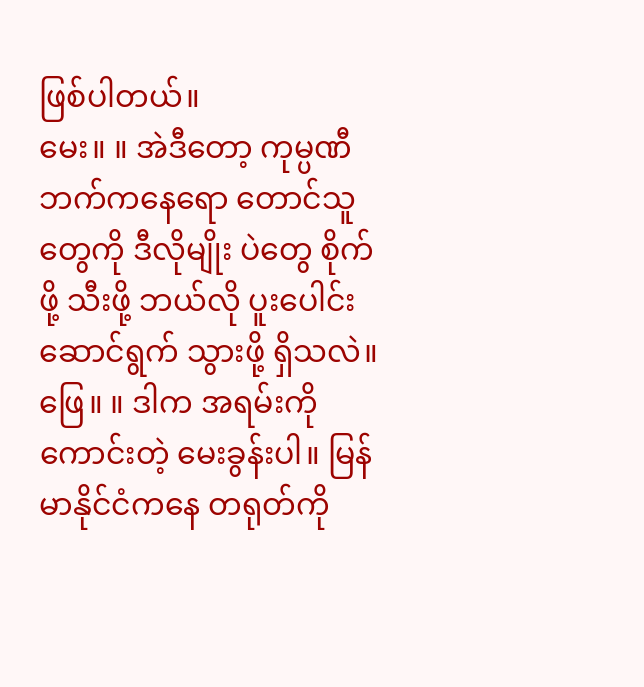ဖြစ်ပါတယ်။
မေး။ ။ အဲဒီတော့ ကုမ္ပဏီဘက်ကနေရော တောင်သူတွေကို ဒီလိုမျိုး ပဲတွေ စိုက်ဖို့ သီးဖို့ ဘယ်လို ပူးပေါင်းဆောင်ရွက် သွားဖို့ ရှိသလဲ။
ဖြေ။ ။ ဒါက အရမ်းကို ကောင်းတဲ့ မေးခွန်းပါ။ မြန်မာနိုင်ငံကနေ တရုတ်ကို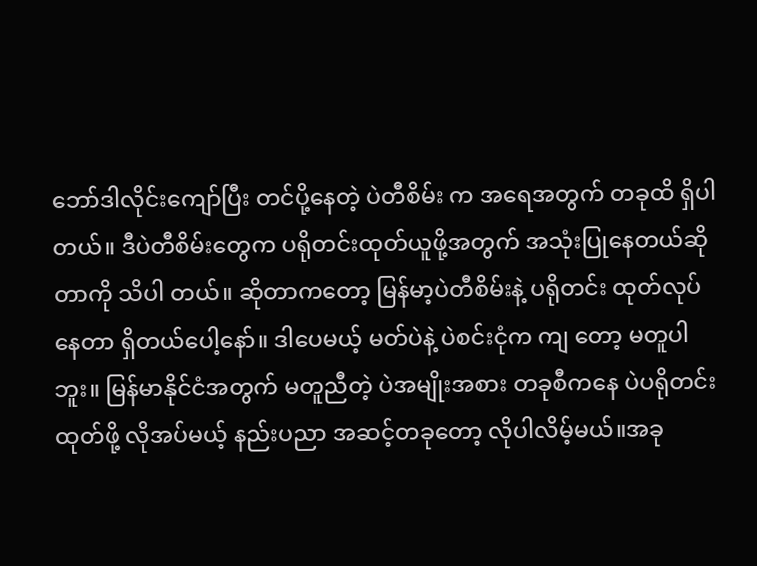ဘော်ဒါလိုင်းကျော်ပြီး တင်ပို့နေတဲ့ ပဲတီစိမ်း က အရေအတွက် တခုထိ ရှိပါတယ်။ ဒီပဲတီစိမ်းတွေက ပရိုတင်းထုတ်ယူဖို့အတွက် အသုံးပြုနေတယ်ဆိုတာကို သိပါ တယ်။ ဆိုတာကတော့ မြန်မာ့ပဲတီစိမ်းနဲ့ ပရိုတင်း ထုတ်လုပ်နေတာ ရှိတယ်ပေါ့နော်။ ဒါပေမယ့် မတ်ပဲနဲ့ ပဲစင်းငုံက ကျ တော့ မတူပါဘူး။ မြန်မာနိုင်ငံအတွက် မတူညီတဲ့ ပဲအမျိုးအစား တခုစီကနေ ပဲပရိုတင်း ထုတ်ဖို့ လိုအပ်မယ့် နည်းပညာ အဆင့်တခုတော့ လိုပါလိမ့်မယ်။အခု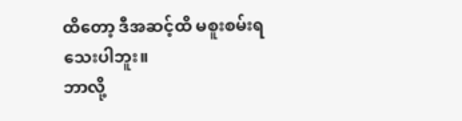ထိတော့ ဒီအဆင့်ထိ မစူးစမ်းရသေးပါဘူး။
ဘာလို့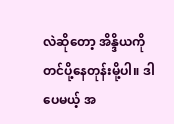လဲဆိုတော့ အိန္ဒိယကို တင်ပို့နေတုန်းမို့ပါ။ ဒါပေမယ့် အ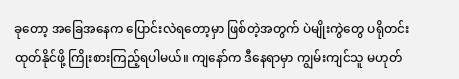ခုတော့ အခြေအနေက ပြောင်းလဲရတော့မှာ ဖြစ်တဲ့အတွက် ပဲမျိုးကွဲတွေ ပရိုတင်း ထုတ်နိုင်ဖို့ ကြိုးစားကြည့်ရပါမယ်။ ကျနော်က ဒီနေရာမှာ ကျွမ်းကျင်သူ မဟုတ်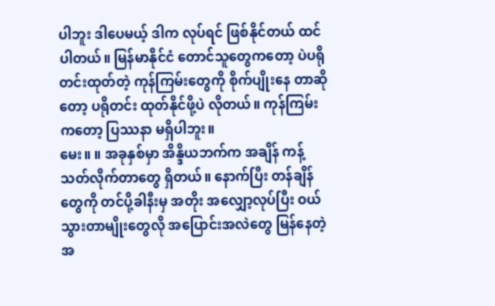ပါဘူး ဒါပေမယ့် ဒါက လုပ်ရင် ဖြစ်နိုင်တယ် ထင်ပါတယ်။ မြန်မာနိုင်ငံ တောင်သူတွေကတော့ ပဲပရိုတင်းထုတ်တဲ့ ကုန်ကြမ်းတွေကို စိုက်ပျိုးနေ တာဆိုတော့ ပရိုတင်း ထုတ်နိုင်ဖို့ပဲ လိုတယ်။ ကုန်ကြမ်းကတော့ ပြဿနာ မရှိပါဘူး။
မေး။ ။ အခုနှစ်မှာ အိန္ဒိယဘက်က အချိန် ကန့်သတ်လိုက်တာတွေ ရှိတယ်။ နောက်ပြီး တန်ချိန်တွေကို တင်ပို့ခါနီးမှ အတိုး အလျှော့လုပ်ပြီး ဝယ်သွားတာမျိုးတွေလို အပြောင်းအလဲတွေ မြန်နေတဲ့အ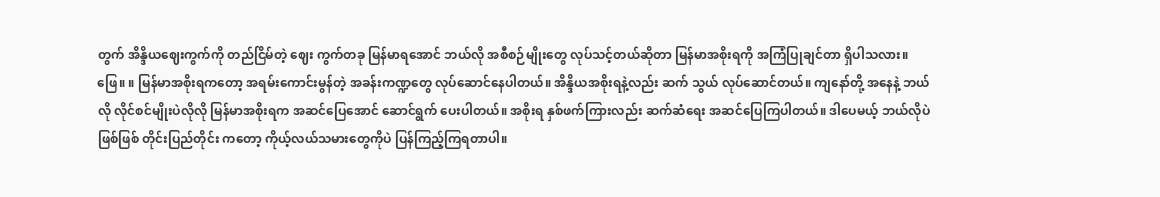တွက် အိန္ဒိယဈေးကွက်ကို တည်ငြိမ်တဲ့ ဈေး ကွက်တခု မြန်မာရအောင် ဘယ်လို အစီစဉ်မျိုးတွေ လုပ်သင့်တယ်ဆိုတာ မြန်မာအစိုးရကို အကြံပြုချင်တာ ရှိပါသလား။
ဖြေ။ ။ မြန်မာအစိုးရကတော့ အရမ်းကောင်းမွန်တဲ့ အခန်းကဏ္ဍတွေ လုပ်ဆောင်နေပါတယ်။ အိန္ဒိယအစိုးရနဲ့လည်း ဆက် သွယ် လုပ်ဆောင်တယ်။ ကျနော်တို့ အနေနဲ့ ဘယ်လို လိုင်စင်မျိုးပဲလိုလို မြန်မာအစိုးရက အဆင်ပြေအောင် ဆောင်ရွက် ပေးပါတယ်။ အစိုးရ နှစ်ဖက်ကြားလည်း ဆက်ဆံရေး အဆင်ပြေကြပါတယ်။ ဒါပေမယ့် ဘယ်လိုပဲဖြစ်ဖြစ် တိုင်းပြည်တိုင်း ကတော့ ကိုယ့်လယ်သမားတွေကိုပဲ ပြန်ကြည့်ကြရတာပါ။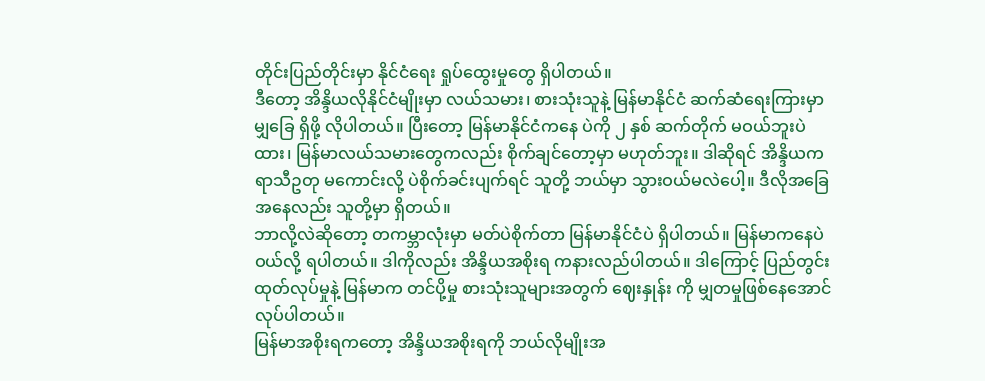တိုင်းပြည်တိုင်းမှာ နိုင်ငံရေး ရှုပ်ထွေးမှုတွေ ရှိပါတယ်။
ဒီတော့ အိန္ဒိယလိုနိုင်ငံမျိုးမှာ လယ်သမား၊ စားသုံးသူနဲ့ မြန်မာနိုင်ငံ ဆက်ဆံရေးကြားမှာ မျှခြေ ရှိဖို့ လိုပါတယ်။ ပြီးတော့ မြန်မာနိုင်ငံကနေ ပဲကို ၂ နှစ် ဆက်တိုက် မဝယ်ဘူးပဲထား၊ မြန်မာလယ်သမားတွေကလည်း စိုက်ချင်တော့မှာ မဟုတ်ဘူး။ ဒါဆိုရင် အိန္ဒိယက ရာသီဥတု မကောင်းလို့ ပဲစိုက်ခင်းပျက်ရင် သူတို့ ဘယ်မှာ သွားဝယ်မလဲပေါ့။ ဒီလိုအခြေအနေလည်း သူတို့မှာ ရှိတယ်။
ဘာလို့လဲဆိုတော့ တကမ္ဘာလုံးမှာ မတ်ပဲစိုက်တာ မြန်မာနိုင်ငံပဲ ရှိပါတယ်။ မြန်မာကနေပဲ ဝယ်လို့ ရပါတယ်။ ဒါကိုလည်း အိန္ဒိယအစိုးရ ကနားလည်ပါတယ်။ ဒါကြောင့် ပြည်တွင်း ထုတ်လုပ်မှုနဲ့ မြန်မာက တင်ပို့မှု စားသုံးသူများအတွက် ဈေးနှုန်း ကို မျှတမှုဖြစ်နေအောင်လုပ်ပါတယ်။
မြန်မာအစိုးရကတော့ အိန္ဒိယအစိုးရကို ဘယ်လိုမျိုးအ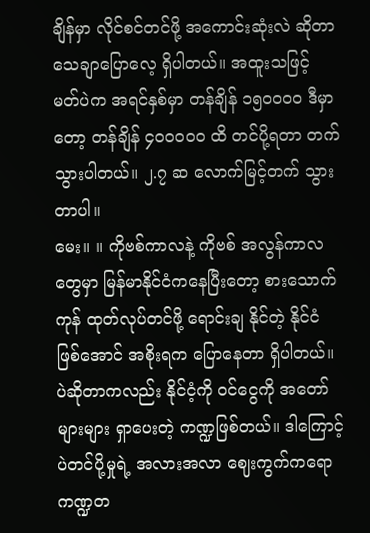ချိန်မှာ လိုင်စင်တင်ဖို့ အကောင်းဆုံးလဲ ဆိုတာ သေချာပြောလေ့ ရှိပါတယ်။ အထူးသဖြင့် မတ်ပဲက အရင်နှစ်မှာ တန်ချိန် ၁၅၀၀၀၀ ဒီမှာတော့ တန်ချိန် ၄၀၀၀၀၀ ထိ တင်ပို့ရတာ တက်သွားပါတယ်။ ၂.၇ ဆ လောက်မြင့်တက် သွားတာပါ။
မေး။ ။ ကိုဗစ်ကာလနဲ့ ကိုဗစ် အလွန်ကာလတွေမှာ မြန်မာနိုင်ငံကနေပြီးတော့ စားသောက်ကုန် ထုတ်လုပ်တင်ဖို့ ရောင်းချ နိုင်တဲ့ နိုင်ငံဖြစ်အောင် အစိုးရက ပြောနေတာ ရှိပါတယ်။ ပဲဆိုတာကလည်း နိုင်ငံ့ကို ဝင်ငွေကို အတော်များများ ရှာပေးတဲ့ ကဏ္ဍဖြစ်တယ်။ ဒါကြောင့် ပဲတင်ပို့မှုရဲ့ အလားအလာ ဈေးကွက်ကရော ကဏ္ဍတ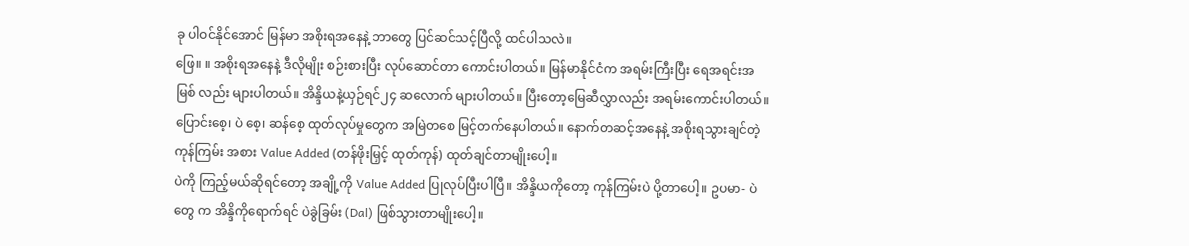ခု ပါဝင်နိုင်အောင် မြန်မာ အစိုးရအနေနဲ့ ဘာတွေ ပြင်ဆင်သင့်ပြီလို့ ထင်ပါသလဲ။
ဖြေ။ ။ အစိုးရအနေနဲ့ ဒီလိုမျိုး စဉ်းစားပြီး လုပ်ဆောင်တာ ကောင်းပါတယ်။ မြန်မာနိုင်ငံက အရမ်းကြီးပြီး ရေအရင်းအမြစ် လည်း များပါတယ်။ အိန္ဒိယနဲ့ယှဉ်ရင်၂၄ ဆလောက် များပါတယ်။ ပြီးတော့မြေဆီလွှာလည်း အရမ်းကောင်းပါတယ်။ ပြောင်းစေ့၊ ပဲ စေ့၊ ဆန်စေ့ ထုတ်လုပ်မှုတွေက အမြဲတစေ မြင့်တက်နေပါတယ်။ နောက်တဆင့်အနေနဲ့ အစိုးရသွားချင်တဲ့ ကုန်ကြမ်း အစား Value Added (တန်ဖိုးမြှင့် ထုတ်ကုန်) ထုတ်ချင်တာမျိုးပေါ့။
ပဲကို ကြည့်မယ်ဆိုရင်တော့ အချို့ကို Value Added ပြုလုပ်ပြီးပါပြီ။ အိန္ဒိယကိုတော့ ကုန်ကြမ်းပဲ ပို့တာပေါ့။ ဥပမာ- ပဲတွေ က အိန္ဒိကိုရောက်ရင် ပဲခွဲခြမ်း (Dal) ဖြစ်သွားတာမျိုးပေါ့။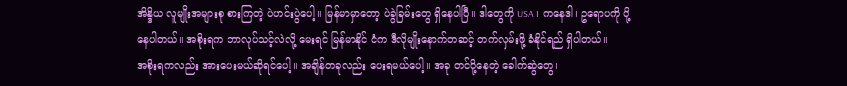အိန္ဒိယ လူမျိုးအများစု စားကြတဲ့ ပဲဟင်းပွဲပေါ့။ မြန်မာမှာတော့ ပဲခွဲခြမ်းတွေ ရှိနေပါပြီ။ ဒါတွေကို USA ၊ ကနေဒါ၊ ဥရောပကို ပို့နေပါတယ်။ အစိုးရက ဘာလုပ်သင့်လဲလို့ မေးရင် မြန်မာနိုင် ငံက ဒီလိုမျိုးနောက်တဆင့် တက်လှမ်းဖို့ ခံနိုင်ရည် ရှိပါတယ်။
အစိုးရကလည်း အားပေးမယ်ဆိုရင်ပေါ့။ အချိန်တခုလည်း ပေးရမယ်ပေါ့။ အခု တင်ပို့နေတဲ့ ခေါက်ဆွဲတွေ၊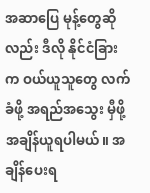အဆာပြေ မုန့်တွေဆိုလည်း ဒီလို နိုင်ငံခြားက ဝယ်ယူသူတွေ လက်ခံဖို့ အရည်အသွေး မှီဖို့ အချိန်ယူရပါမယ်။ အချိန်ပေးရ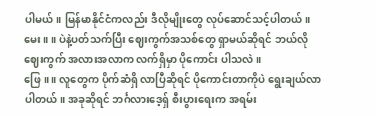ပါမယ်။ မြန်မာနိုင်ငံကလည်း ဒီလိုမျိုးတွေ လုပ်ဆောင်သင့်ပါတယ်။
မေး။ ။ ပဲနဲ့ပတ်သက်ပြီး ဈေးကွက်အသစ်တွေ ရှာမယ်ဆိုရင် ဘယ်လိုဈေးကွက် အလားအလာက လက်ရှိမှာ ပိုကောင်း ပါသလဲ။
ဖြေ။ ။ လူတွေက ပိုက်ဆံရှိ လာပြီဆိုရင် ပိုကောင်းတာကိုပဲ ရွေးချယ်လာပါတယ်။ အခုဆိုရင် ဘင်္ဂလားဒေ့ရှ် စီးပွားရေးက အရမ်း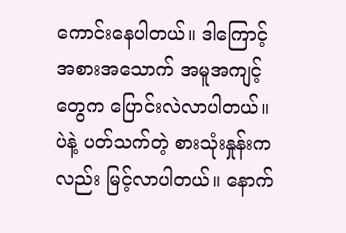ကောင်းနေပါတယ်။ ဒါကြောင့် အစားအသောက် အမူအကျင့်တွေက ပြောင်းလဲလာပါတယ်။ ပဲနဲ့ ပတ်သက်တဲ့ စားသုံးနှုန်းကလည်း မြင့်လာပါတယ်။ နောက်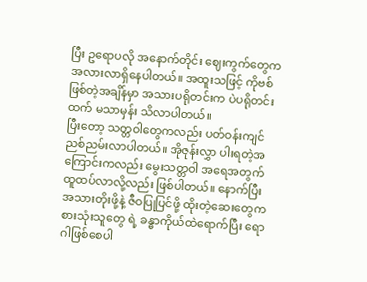ပြီး ဥရောပလို အနောက်တိုင်း ဈေးကွက်တွေက အလားလာရှိနေပါတယ်။ အထူးသဖြင့် ကိုဗစ်ဖြစ်တဲ့အချိန်မှာ အသားပရိုတင်းက ပဲပရိုတင်းထက် မသာမှန်း သိလာပါတယ်။
ပြီးတော့ သတ္တဝါတွေကလည်း ပတ်ဝန်းကျင် ညစ်ညမ်းလာပါတယ်။ အိုဇုန်းလွှာ ပါးရတဲ့အကြောင်းကလည်း မွေးသတ္တဝါ အရေအတွက် ထူထပ်လာလို့လည်း ဖြစ်ပါတယ်။ နောက်ပြီး အသားတိုးဖို့နဲ့ ဇီဝပြုပြင်ဖို့ ထိုးတဲ့ဆေးတွေက စားသုံးသူတွေ ရဲ့ ခန္ဓာကိုယ်ထဲရောက်ပြီး ရောဂါဖြစ်စေပါ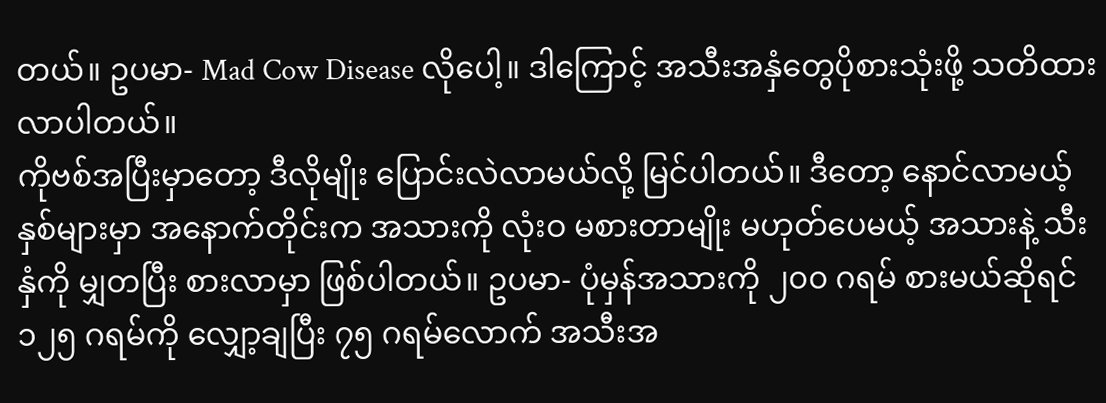တယ်။ ဥပမာ- Mad Cow Disease လိုပေါ့။ ဒါကြောင့် အသီးအနှံတွေပိုစားသုံးဖို့ သတိထားလာပါတယ်။
ကိုဗစ်အပြီးမှာတော့ ဒီလိုမျိုး ပြောင်းလဲလာမယ်လို့ မြင်ပါတယ်။ ဒီတော့ နောင်လာမယ့် နှစ်များမှာ အနောက်တိုင်းက အသားကို လုံးဝ မစားတာမျိုး မဟုတ်ပေမယ့် အသားနဲ့ သီးနှံကို မျှတပြီး စားလာမှာ ဖြစ်ပါတယ်။ ဥပမာ- ပုံမှန်အသားကို ၂၀၀ ဂရမ် စားမယ်ဆိုရင် ၁၂၅ ဂရမ်ကို လျှော့ချပြီး ၇၅ ဂရမ်လောက် အသီးအ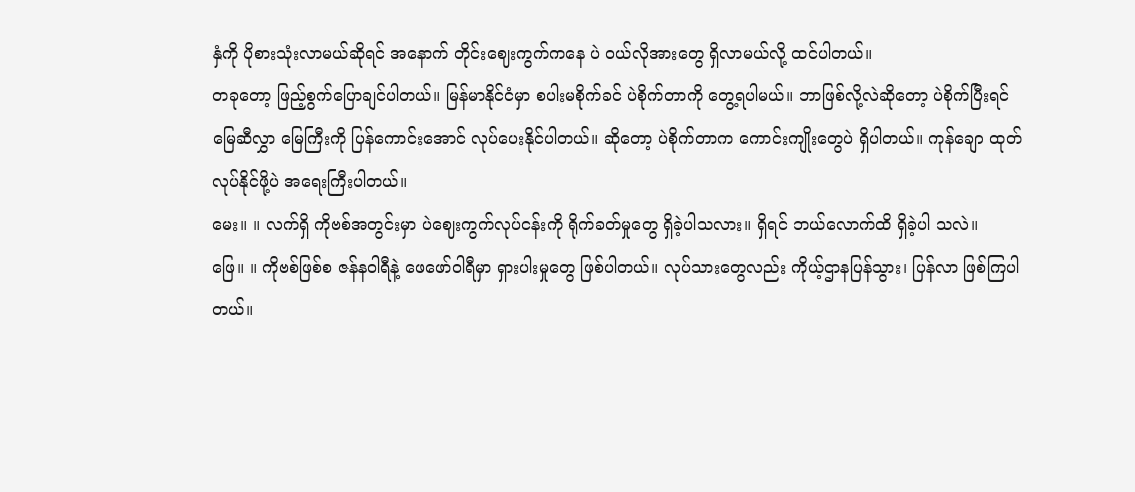နှံကို ပိုစားသုံးလာမယ်ဆိုရင် အနောက် တိုင်းဈေးကွက်ကနေ ပဲ ဝယ်လိုအားတွေ ရှိလာမယ်လို့ ထင်ပါတယ်။
တခုတော့ ဖြည့်စွက်ပြောချင်ပါတယ်။ မြန်မာနိုင်ငံမှာ စပါးမစိုက်ခင် ပဲစိုက်တာကို တွေ့ရပါမယ်။ ဘာဖြစ်လို့လဲဆိုတော့ ပဲစိုက်ပြီးရင် မြေဆီလွှာ မြေကြီးကို ပြန်ကောင်းအောင် လုပ်ပေးနိုင်ပါတယ်။ ဆိုတော့ ပဲစိုက်တာက ကောင်းကျိုးတွေပဲ ရှိပါတယ်။ ကုန်ချော ထုတ်လုပ်နိုင်ဖို့ပဲ အရေးကြီးပါတယ်။
မေး။ ။ လက်ရှိ ကိုဗစ်အတွင်းမှာ ပဲဈေးကွက်လုပ်ငန်းကို ရိုက်ခတ်မှုတွေ ရှိခဲ့ပါသလား။ ရှိရင် ဘယ်လောက်ထိ ရှိခဲ့ပါ သလဲ။
ဖြေ။ ။ ကိုဗစ်ဖြစ်စ ဇန်နဝါရီနဲ့ ဖေဖော်ဝါရီမှာ ရှားပါးမှုတွေ ဖြစ်ပါတယ်။ လုပ်သားတွေလည်း ကိုယ့်ဌာနပြန်သွား၊ ပြန်လာ ဖြစ်ကြပါတယ်။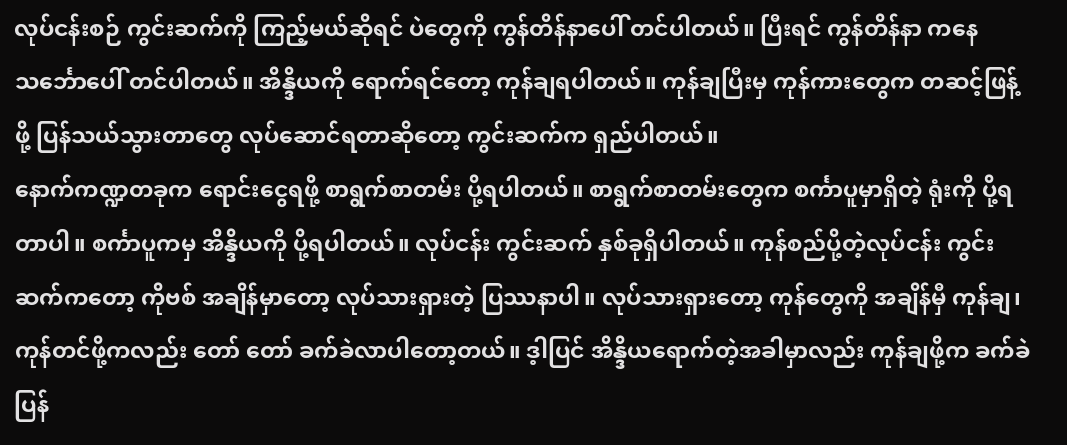လုပ်ငန်းစဉ် ကွင်းဆက်ကို ကြည့်မယ်ဆိုရင် ပဲတွေကို ကွန်တိန်နာပေါ် တင်ပါတယ်။ ပြီးရင် ကွန်တိန်နာ ကနေ သင်္ဘောပေါ် တင်ပါတယ်။ အိန္ဒိယကို ရောက်ရင်တော့ ကုန်ချရပါတယ်။ ကုန်ချပြီးမှ ကုန်ကားတွေက တဆင့်ဖြန့်ဖို့ ပြန်သယ်သွားတာတွေ လုပ်ဆောင်ရတာဆိုတော့ ကွင်းဆက်က ရှည်ပါတယ်။
နောက်ကဏ္ဍတခုက ရောင်းငွေရဖို့ စာရွက်စာတမ်း ပို့ရပါတယ်။ စာရွက်စာတမ်းတွေက စင်္ကာပူမှာရှိတဲ့ ရုံးကို ပို့ရတာပါ။ စင်္ကာပူကမှ အိန္ဒိယကို ပို့ရပါတယ်။ လုပ်ငန်း ကွင်းဆက် နှစ်ခုရှိပါတယ်။ ကုန်စည်ပို့တဲ့လုပ်ငန်း ကွင်းဆက်ကတော့ ကိုဗစ် အချိန်မှာတော့ လုပ်သားရှားတဲ့ ပြဿနာပါ။ လုပ်သားရှားတော့ ကုန်တွေကို အချိန်မှီ ကုန်ချ၊ ကုန်တင်ဖို့ကလည်း တော် တော် ခက်ခဲလာပါတော့တယ်။ ဒ့ါပြင် အိန္ဒိယရောက်တဲ့အခါမှာလည်း ကုန်ချဖို့က ခက်ခဲပြန်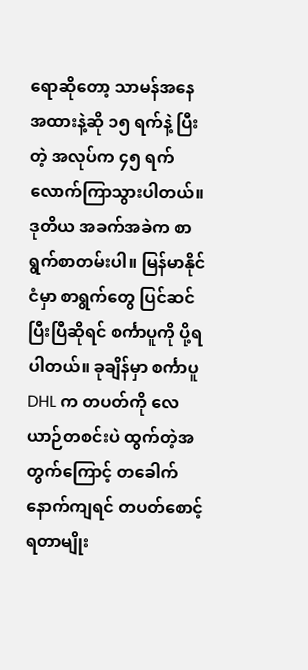ရောဆိုတော့ သာမန်အနေ အထားနဲ့ဆို ၁၅ ရက်နဲ့ ပြီးတဲ့ အလုပ်က ၄၅ ရက် လောက်ကြာသွားပါတယ်။
ဒုတိယ အခက်အခဲက စာရွက်စာတမ်းပါ။ မြန်မာနိုင်ငံမှာ စာရွက်တွေ ပြင်ဆင်ပြီးပြီဆိုရင် စင်္ကာပူကို ပို့ရပါတယ်။ ခုချိန်မှာ စင်္ကာပူ DHL က တပတ်ကို လေယာဉ်တစင်းပဲ ထွက်တဲ့အတွက်ကြောင့် တခေါက်နောက်ကျရင် တပတ်စောင့်ရတာမျိုး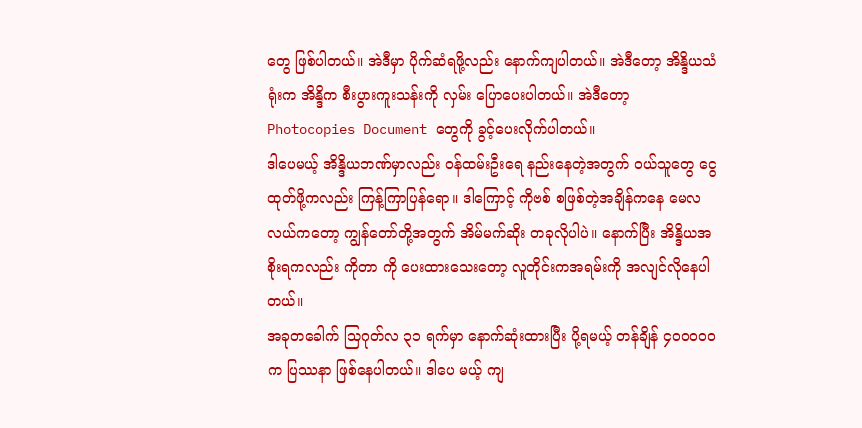တွေ ဖြစ်ပါတယ်။ အဲဒီမှာ ပိုက်ဆံရဖို့လည်း နောက်ကျပါတယ်။ အဲဒီတော့ အိန္ဒိယသံရုံးက အိန္ဒိက စီးပွားကူးသန်းကို လှမ်း ပြောပေးပါတယ်။ အဲဒီတော့ Photocopies Document တွေကို ခွင့်ပေးလိုက်ပါတယ်။
ဒါပေမယ့် အိန္ဒိယဘဏ်မှာလည်း ဝန်ထမ်းဦးရေ နည်းနေတဲ့အတွက် ဝယ်သူတွေ ငွေထုတ်ဖို့ကလည်း ကြန့်ကြာပြန်ရော။ ဒါကြောင့် ကိုဗစ် စဖြစ်တဲ့အချိန်ကနေ မေလလယ်ကတော့ ကျွန်တော်တို့အတွက် အိမ်မက်ဆိုး တခုလိုပါပဲ။ နောက်ပြီး အိန္ဒိယအစိုးရကလည်း ကိုတာ ကို ပေးထားသေးတော့ လူတိုင်းကအရမ်းကို အလျင်လိုနေပါတယ်။
အခုတခေါက် သြဂုတ်လ ၃၁ ရက်မှာ နောက်ဆုံးထားပြီး ပို့ရမယ့် တန်ချိန် ၄၀၀၀၀၀ က ပြဿနာ ဖြစ်နေပါတယ်။ ဒါပေ မယ့် ကျ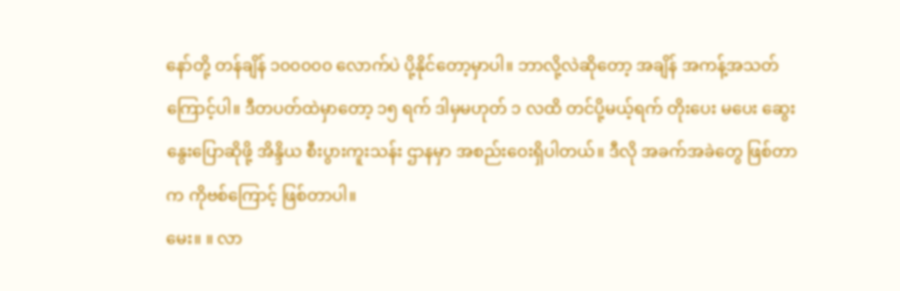နော်တို့ တန်ချိန် ၁၀၀၀၀၀ လောက်ပဲ ပို့နိုင်တော့မှာပါ။ ဘာလို့လဲဆိုတော့ အချိန် အကန့်အသတ်ကြောင့်ပါ။ ဒီတပတ်ထဲမှာတော့ ၁၅ ရက် ဒါမှမဟုတ် ၁ လထိ တင်ပို့မယ့်ရက် တိုးပေး မပေး ဆွေးနွေးပြောဆိုဖို့ အိန္ဒိယ စီးပွားကူးသန်း ဌာနမှာ အစည်းဝေးရှိပါတယ်။ ဒီလို အခက်အခဲတွေ ဖြစ်တာက ကိုဗစ်ကြောင့် ဖြစ်တာပါ။
မေး။ ။ လာ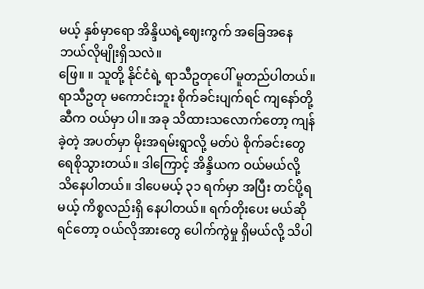မယ့် နှစ်မှာရော အိန္ဒိယရဲ့ဈေးကွက် အခြေအနေ ဘယ်လိုမျိုးရှိသလဲ။
ဖြေ။ ။ သူတို့ နိုင်ငံရဲ့ ရာသီဥတုပေါ် မူတည်ပါတယ်။ ရာသီဥတု မကောင်းဘူး စိုက်ခင်းပျက်ရင် ကျနော်တို့ဆီက ဝယ်မှာ ပါ။ အခု သိထားသလောက်တော့ ကျန်ခဲ့တဲ့ အပတ်မှာ မိုးအရမ်းရွာလို့ မတ်ပဲ စိုက်ခင်းတွေ ရေစိုသွားတယ်။ ဒါကြောင့် အိန္ဒိယက ဝယ်မယ်လို့ သိနေပါတယ်။ ဒါပေမယ့် ၃၁ ရက်မှာ အပြီး တင်ပို့ရမယ့် ကိစ္စလည်းရှိ နေပါတယ်။ ရက်တိုးပေး မယ်ဆိုရင်တော့ ဝယ်လိုအားတွေ ပေါက်ကွဲမှု ရှိမယ်လို့ သိပါ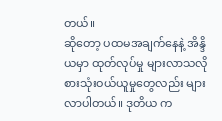တယ်။
ဆိုတော့ ပထမအချက်နေနဲ့ အိန္ဒိယမှာ ထုတ်လုပ်မှု များလာသလို စားသုံးဝယ်ယူမှုတွေလည်း များလာပါတယ်။ ဒုတိယ က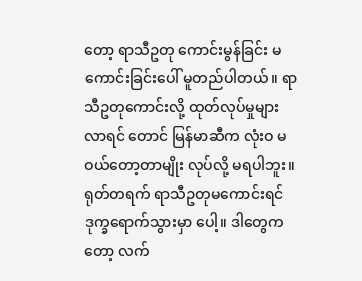တော့ ရာသီဥတု ကောင်းမွန်ခြင်း မကောင်းခြင်းပေါ် မူတည်ပါတယ်။ ရာသီဥတုကောင်းလို့ ထုတ်လုပ်မှုများလာရင် တောင် မြန်မာဆီက လုံးဝ မဝယ်တော့တာမျိုး လုပ်လို့ မရပါဘူး။
ရုတ်တရက် ရာသီဥတုမကောင်းရင် ဒုက္ခရောက်သွားမှာ ပေါ့။ ဒါတွေကတော့ လက်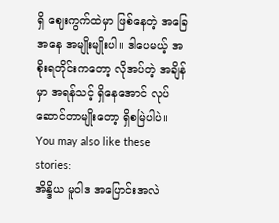ရှိ ဈေးကွက်ထဲမှာ ဖြစ်နေတဲ့ အခြေအနေ အမျိုးမျိုးပါ။ ဒါပေမယ့် အစိုးရတိုင်းကတော့ လိုအပ်တဲ့ အချိန်မှာ အရန်သင့် ရှိနေအောင် လုပ်ဆောင်တာမျိုးတော့ ရှိစမြဲပါပဲ။
You may also like these stories:
အိန္ဒိယ မူဝါဒ အပြောင်းအလဲ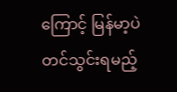ကြောင့် မြန်မာ့ပဲ တင်သွင်းရမည့်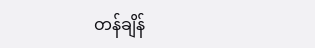တန်ချိန်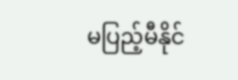မပြည့်မီနိုင်